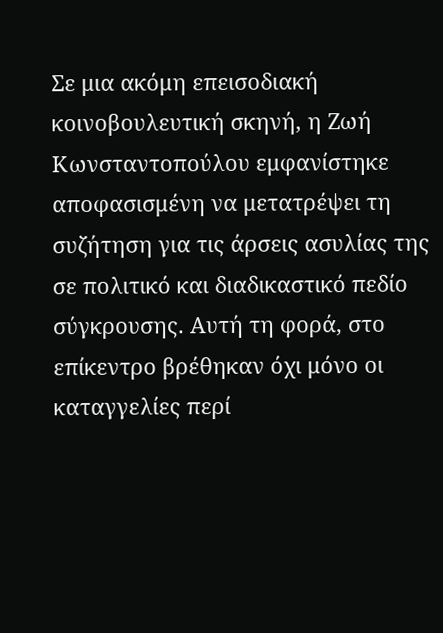Σε μια ακόμη επεισοδιακή κοινοβουλευτική σκηνή, η Ζωή Κωνσταντοπούλου εμφανίστηκε αποφασισμένη να μετατρέψει τη συζήτηση για τις άρσεις ασυλίας της σε πολιτικό και διαδικαστικό πεδίο σύγκρουσης. Αυτή τη φορά, στο επίκεντρο βρέθηκαν όχι μόνο οι καταγγελίες περί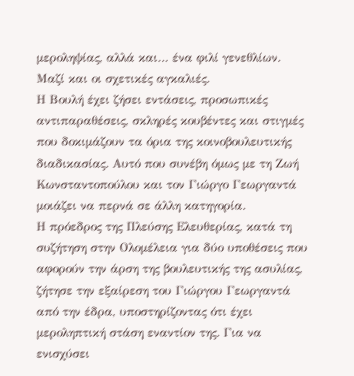μεροληψίας, αλλά και… ένα φιλί γενεθλίων. Μαζί και οι σχετικές αγκαλιές.
Η Βουλή έχει ζήσει εντάσεις, προσωπικές αντιπαραθέσεις, σκληρές κουβέντες και στιγμές που δοκιμάζουν τα όρια της κοινοβουλευτικής διαδικασίας. Αυτό που συνέβη όμως με τη Ζωή Κωνσταντοπούλου και τον Γιώργο Γεωργαντά μοιάζει να περνά σε άλλη κατηγορία.
Η πρόεδρος της Πλεύσης Ελευθερίας, κατά τη συζήτηση στην Ολομέλεια για δύο υποθέσεις που αφορούν την άρση της βουλευτικής της ασυλίας, ζήτησε την εξαίρεση του Γιώργου Γεωργαντά από την έδρα, υποστηρίζοντας ότι έχει μεροληπτική στάση εναντίον της. Για να ενισχύσει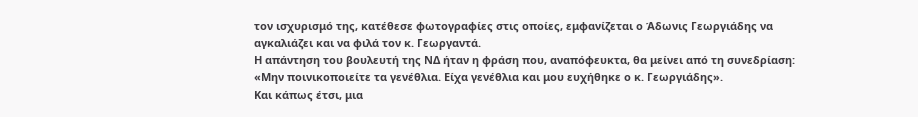τον ισχυρισμό της, κατέθεσε φωτογραφίες στις οποίες, εμφανίζεται ο Άδωνις Γεωργιάδης να αγκαλιάζει και να φιλά τον κ. Γεωργαντά.
Η απάντηση του βουλευτή της ΝΔ ήταν η φράση που, αναπόφευκτα, θα μείνει από τη συνεδρίαση: «Μην ποινικοποιείτε τα γενέθλια. Είχα γενέθλια και μου ευχήθηκε ο κ. Γεωργιάδης».
Και κάπως έτσι, μια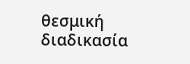θεσμική διαδικασία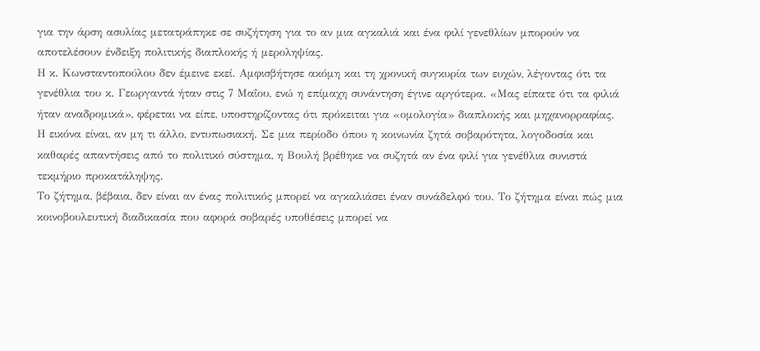για την άρση ασυλίας μετατράπηκε σε συζήτηση για το αν μια αγκαλιά και ένα φιλί γενεθλίων μπορούν να αποτελέσουν ένδειξη πολιτικής διαπλοκής ή μεροληψίας.
Η κ. Κωνσταντοπούλου δεν έμεινε εκεί. Αμφισβήτησε ακόμη και τη χρονική συγκυρία των ευχών, λέγοντας ότι τα γενέθλια του κ. Γεωργαντά ήταν στις 7 Μαΐου, ενώ η επίμαχη συνάντηση έγινε αργότερα. «Μας είπατε ότι τα φιλιά ήταν αναδρομικά», φέρεται να είπε, υποστηρίζοντας ότι πρόκειται για «ομολογία» διαπλοκής και μηχανορραφίας.
Η εικόνα είναι, αν μη τι άλλο, εντυπωσιακή. Σε μια περίοδο όπου η κοινωνία ζητά σοβαρότητα, λογοδοσία και καθαρές απαντήσεις από το πολιτικό σύστημα, η Βουλή βρέθηκε να συζητά αν ένα φιλί για γενέθλια συνιστά τεκμήριο προκατάληψης.
Το ζήτημα, βέβαια, δεν είναι αν ένας πολιτικός μπορεί να αγκαλιάσει έναν συνάδελφό του. Το ζήτημα είναι πώς μια κοινοβουλευτική διαδικασία που αφορά σοβαρές υποθέσεις μπορεί να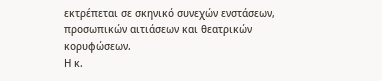εκτρέπεται σε σκηνικό συνεχών ενστάσεων, προσωπικών αιτιάσεων και θεατρικών κορυφώσεων.
Η κ.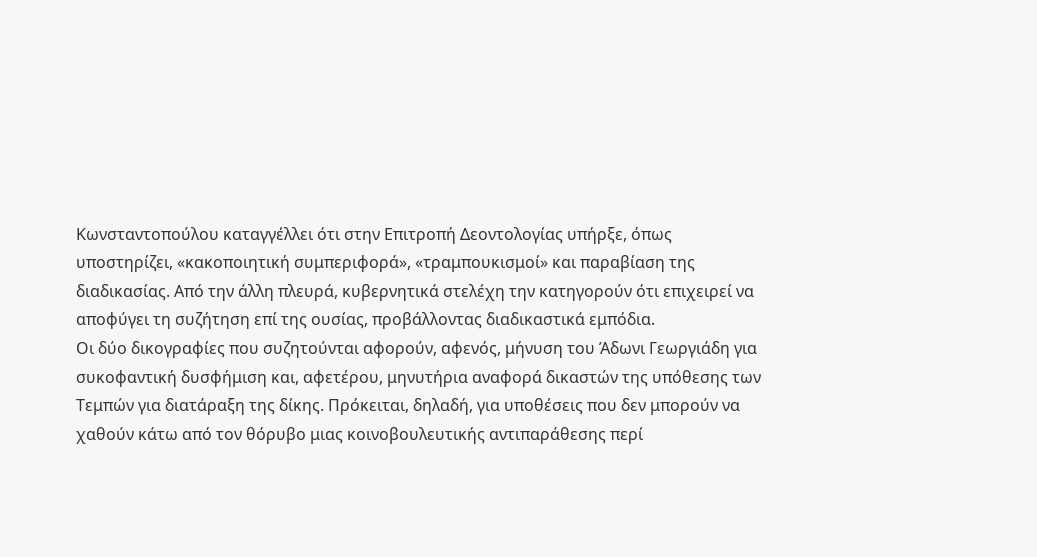Κωνσταντοπούλου καταγγέλλει ότι στην Επιτροπή Δεοντολογίας υπήρξε, όπως υποστηρίζει, «κακοποιητική συμπεριφορά», «τραμπουκισμοί» και παραβίαση της διαδικασίας. Από την άλλη πλευρά, κυβερνητικά στελέχη την κατηγορούν ότι επιχειρεί να αποφύγει τη συζήτηση επί της ουσίας, προβάλλοντας διαδικαστικά εμπόδια.
Οι δύο δικογραφίες που συζητούνται αφορούν, αφενός, μήνυση του Άδωνι Γεωργιάδη για συκοφαντική δυσφήμιση και, αφετέρου, μηνυτήρια αναφορά δικαστών της υπόθεσης των Τεμπών για διατάραξη της δίκης. Πρόκειται, δηλαδή, για υποθέσεις που δεν μπορούν να χαθούν κάτω από τον θόρυβο μιας κοινοβουλευτικής αντιπαράθεσης περί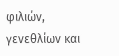φιλιών, γενεθλίων και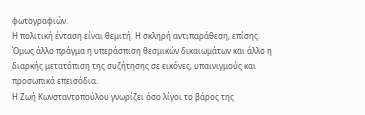φωτογραφιών.
Η πολιτική ένταση είναι θεμιτή. Η σκληρή αντιπαράθεση, επίσης. Όμως άλλο πράγμα η υπεράσπιση θεσμικών δικαιωμάτων και άλλο η διαρκής μετατόπιση της συζήτησης σε εικόνες, υπαινιγμούς και προσωπικά επεισόδια.
Η Ζωή Κωνσταντοπούλου γνωρίζει όσο λίγοι το βάρος της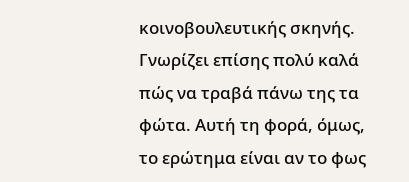κοινοβουλευτικής σκηνής. Γνωρίζει επίσης πολύ καλά πώς να τραβά πάνω της τα φώτα. Αυτή τη φορά, όμως, το ερώτημα είναι αν το φως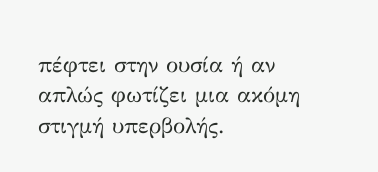πέφτει στην ουσία ή αν απλώς φωτίζει μια ακόμη στιγμή υπερβολής.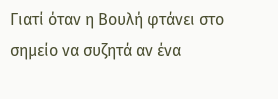Γιατί όταν η Βουλή φτάνει στο σημείο να συζητά αν ένα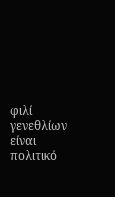φιλί γενεθλίων είναι πολιτικό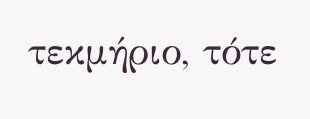τεκμήριο, τότε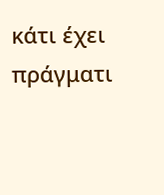κάτι έχει πράγματι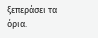ξεπεράσει τα όρια.